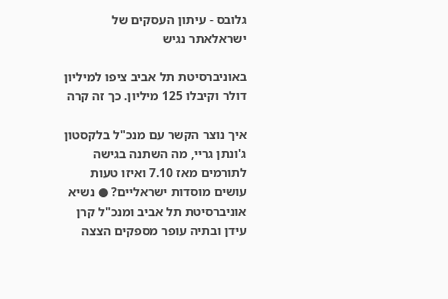גלובס - עיתון העסקים של ישראלאתר נגיש

באוניברסיטת תל אביב ציפו למיליון דולר וקיבלו 125 מיליון. כך זה קרה

איך נוצר הקשר עם מנכ"ל בלקסטון ג'ונתן גריי, מה השתנה בגישה לתורמים מאז 7.10 ואיזו טעות עושים מוסדות ישראליים? ● נשיא אוניברסיטת תל אביב ומנכ"ל קרן עידן ובתיה עופר מספקים הצצה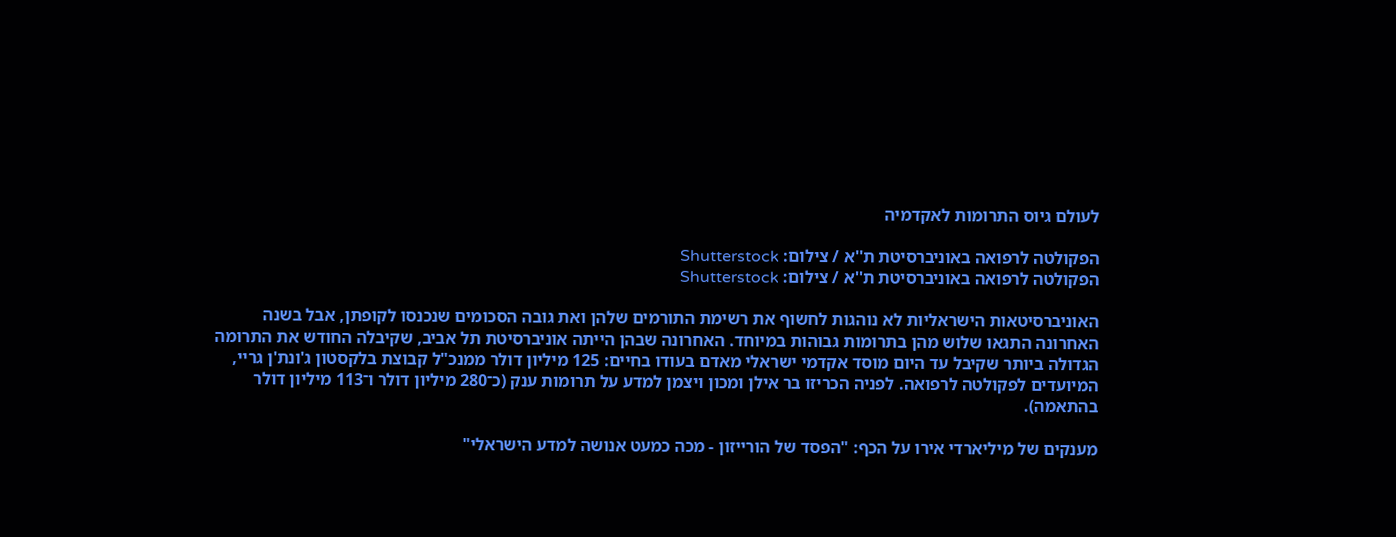לעולם גיוס התרומות לאקדמיה

הפקולטה לרפואה באוניברסיטת ת''א / צילום: Shutterstock
הפקולטה לרפואה באוניברסיטת ת''א / צילום: Shutterstock

האוניברסיטאות הישראליות לא נוהגות לחשוף את רשימת התורמים שלהן ואת גובה הסכומים שנכנסו לקופתן, אבל בשנה האחרונה התגאו שלוש מהן בתרומות גבוהות במיוחד. האחרונה שבהן הייתה אוניברסיטת תל אביב, שקיבלה החודש את התרומה הגדולה ביותר שקיבל עד היום מוסד אקדמי ישראלי מאדם בעודו בחיים: 125 מיליון דולר ממנכ"ל קבוצת בלקסטון ג'ונת'ן גריי, המיועדים לפקולטה לרפואה. לפניה הכריזו בר אילן ומכון ויצמן למדע על תרומות ענק (כ־280 מיליון דולר ו־113 מיליון דולר בהתאמה).

מענקים של מיליארדי אירו על הכף: "הפסד של הורייזון - מכה כמעט אנושה למדע הישראלי"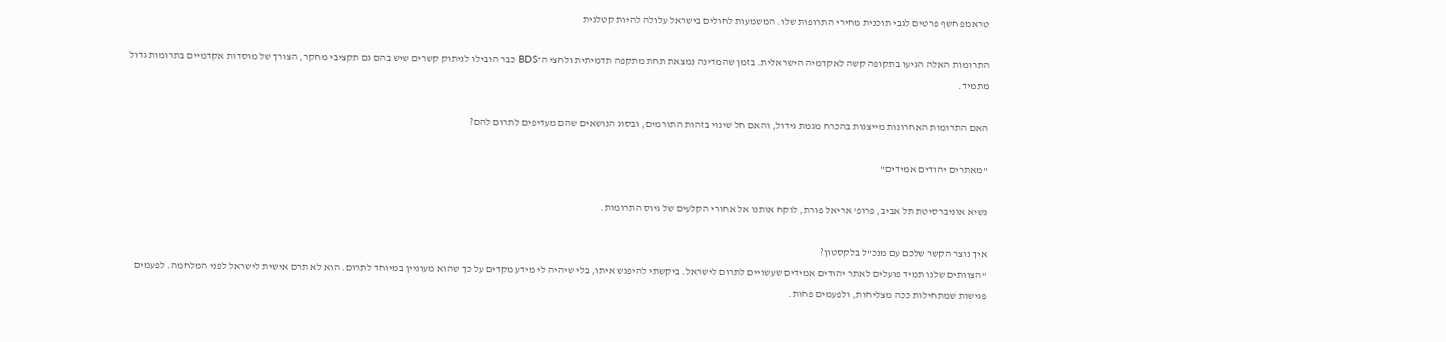טראמפ חשף פרטים לגבי תוכנית מחירי התרופות שלו. המשמעות לחולים בישראל עלולה להיות קטלנית

התרומות האלה הגיעו בתקופה קשה לאקדמיה הישראלית. בזמן שהמדינה נמצאת תחת מתקפה תדמיתית ולחצי ה־BDS כבר הובילו לניתוק קשרים שיש בהם גם תקציבי מחקר, הצורך של מוסדות אקדמיים בתרומות גדול מתמיד.

האם התרומות האחרונות מייצגות בהכרח מגמת גידול, והאם חל שינוי בזהות התורמים, ובסוג הנושאים שהם מעדיפים לתרום להם?

"מאתרים יהודים אמידים"

נשיא אוניברסיטת תל אביב, פרופ' אריאל פורת, לוקח אותנו אל אחורי הקלעים של גיוס התרומות.

איך נוצר הקשר שלכם עם מנכ"ל בלקסטון?
"הצוותים שלנו תמיד פועלים לאתר יהודים אמידים שעשויים לתרום לישראל. ביקשתי להיפגש איתו, בלי שיהיה לי מידע מקדים על כך שהוא מעוניין במיוחד לתרום. הוא לא תרם אישית לישראל לפני המלחמה. לפעמים פגישות שמתחילות ככה מצליחות, ולפעמים פחות.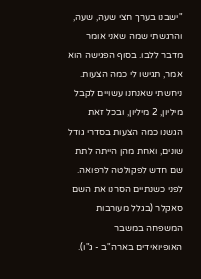"ישבנו בערך חצי שעה, שעה, והרגשתי שמה שאני אומר מדבר ללבו. בסוף הפגישה הוא אמר, תגישו לי כמה הצעות. ניחשתי שאנחנו עשויים לקבל מיליון, 2 מיליון, ובכל זאת הגשנו כמה הצעות בסדרי גודל שונים, ואחת מהן הייתה לתת שם חדש לפקולטה לרפואה. לפני כשנתיים הסרנו את השם סאקלר (בגלל מעורבות המשפחה במשבר האופיואידים בארה"ב - ג"ו).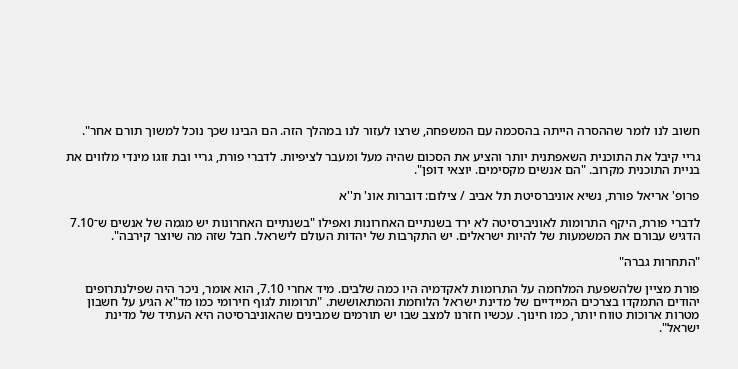חשוב לנו לומר שההסרה הייתה בהסכמה עם המשפחה, שרצו לעזור לנו במהלך הזה. הם הבינו שכך נוכל למשוך תורם אחר".

גריי קיבל את התוכנית השאפתנית יותר והציע את הסכום שהיה מעל ומעבר לציפיות. לדברי פורת, גריי ובת זוגו מינדי מלווים את בניית התוכנית מקרוב. "הם אנשים מקסימים. יוצאי דופן".

פרופ' אריאל פורת, נשיא אוניברסיטת תל אביב / צילום: דוברות אונ' ת''א

לדברי פורת, היקף התרומות לאוניברסיטה לא ירד בשנתיים האחרונות ואפילו "בשנתיים האחרונות יש מגמה של אנשים ש־7.10 הדגיש עבורם את המשמעות של להיות ישראלים. יש התקרבות של יהדות העולם לישראל. חבל שזה מה שיוצר קירבה".

"התחרות גברה"

פורת מציין שלהשפעת המלחמה על התרומות לאקדמיה היו כמה שלבים. מיד אחרי 7.10, הוא אומר, ניכר היה שפילנתרופים יהודים התמקדו בצרכים המיידיים של מדינת ישראל הלוחמת והמתאוששת. "תרומות לגוף חירומי כמו מד"א הגיע על חשבון מטרות ארוכות טווח יותר, כמו חינוך. עכשיו חזרנו למצב שבו יש תורמים שמבינים שהאוניברסיטה היא העתיד של מדינת ישראל".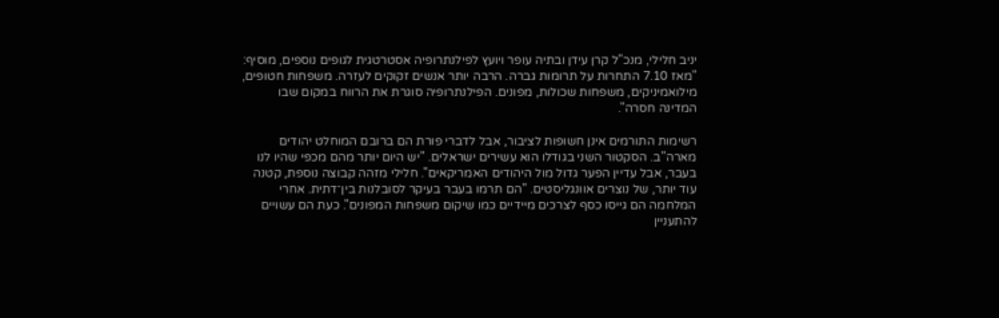יניב חלילי, מנכ"ל קרן עידן ובתיה עופר ויועץ לפילנתרופיה אסטרטגית לגופים נוספים, מוסיף: "מאז 7.10 התחרות על תרומות גברה. הרבה יותר אנשים זקוקים לעזרה. משפחות חטופים, מילואמיניקים, משפחות שכולות, מפונים. הפילנתרופיה סוגרת את הרווח במקום שבו המדינה חסרה".

רשימות התורמים אינן חשופות לציבור, אבל לדברי פורת הם ברובם המוחלט יהודים מארה"ב. הסקטור השני בגודלו הוא עשירים ישראלים. "יש היום יותר מהם מכפי שהיו לנו בעבר, אבל עדיין הפער גדול מול היהודים האמריקאים". חלילי מזהה קבוצה נוספת, קטנה עוד יותר, של נוצרים אוונגליסטים. "הם תרמו בעבר בעיקר לסובלנות בין־דתית. אחרי המלחמה הם גייסו כסף לצרכים מיידיים כמו שיקום משפחות המפונים". כעת הם עשויים להתעניין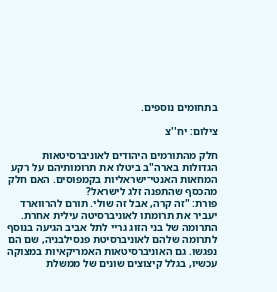בתחומים נוספים.

צילום: יח''צ

חלק מהתורמים היהודים לאוניברסיטאות הגדולות בארה"ב ביטלו את תרומותיהם על רקע המחאות האנטי־ישראליות בקמפוסים. האם חלק מהכסף שהתפנה זלג לישראל?
פורת: "זה קרה, אבל זה שולי. תורם להרווארד יעביר את תרומתו לאוניברסיטה עילית אחרת. התרומה של בני הזוג גריי לתל אביב הגיעה בנוסף לתרומה שלהם לאוניברסיטת פנסילבניה, שם הם נפגשו. גם האוניברסיטאות האמריקאיות במצוקה עכשיו, בגלל קיצוצים שונים של ממשלת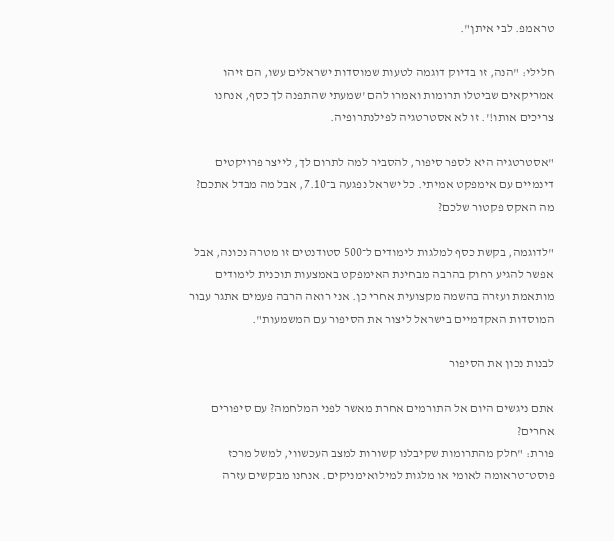טראמפ. לבי איתן".

חלילי: "הנה, זו בדיוק דוגמה לטעות שמוסדות ישראלים עשו, הם זיהו אמריקאים שביטלו תרומות ואמרו להם 'שמעתי שהתפנה לך כסף, אנחנו צריכים אותו!'. זו לא אסטרטגיה לפילנתרופיה.

"אסטרטגיה היא לספר סיפור, להסביר למה לתרום לך, לייצר פרויקטים דינמיים עם אימפקט אמיתי. כל ישראל נפגעה ב־7.10, אבל מה מבדל אתכם? מה האקס פקטור שלכם?

"לדוגמה, בקשת כסף למלגות לימודים ל־500 סטודנטים זו מטרה נכונה, אבל אפשר להגיע רחוק בהרבה מבחינת האימפקט באמצעות תוכנית לימודים מותאמת ועזרה בהשמה מקצועית אחרי כן. אני רואה הרבה פעמים אתגר עבור המוסדות האקדמיים בישראל ליצור את הסיפור עם המשמעות".

לבנות נכון את הסיפור

אתם ניגשים היום אל התורמים אחרת מאשר לפני המלחמה? עם סיפורים אחרים?
פורת: "חלק מהתרומות שקיבלנו קשורות למצב העכשווי, למשל מרכז פוסט־טראומה לאומי או מלגות למילואימניקים. אנחנו מבקשים עזרה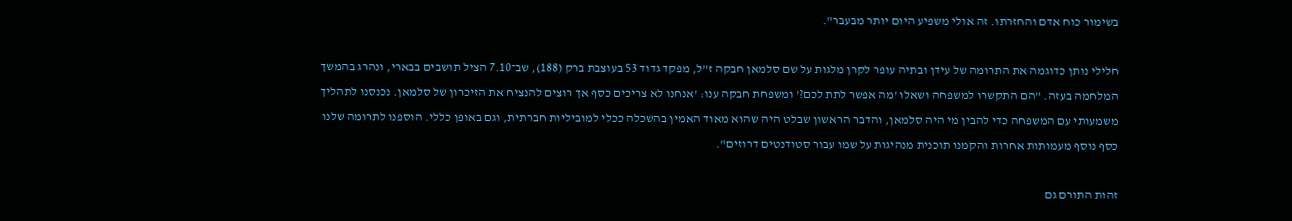בשימור כוח אדם והחזרתו. זה אולי משפיע היום יותר מבעבר".

חלילי נותן כדוגמה את התרומה של עידן ובתיה עופר לקרן מלגות על שם סלמאן חבקה ז"ל, מפקד גדוד 53 בעוצבת ברק (188), שב־7.10 הציל תושבים בבארי, ונהרג בהמשך המלחמה בעזה. "הם התקשרו למשפחה ושאלו 'מה אפשר לתת לכם?' ומשפחת חבקה ענו: 'אנחנו לא צריכים כסף אך רוצים להנציח את הזיכרון של סלמאן. נכנסנו לתהליך משמעותי עם המשפחה כדי להבין מי היה סלמאן, והדבר הראשון שבלט היה שהוא מאוד האמין בהשכלה ככלי למוביליות חברתית, וגם באופן כללי. הוספנו לתרומה שלנו כסף נוסף מעמותות אחרות והקמנו תוכנית מנהיגות על שמו עבור סטודנטים דרוזים".

זהות התורם גם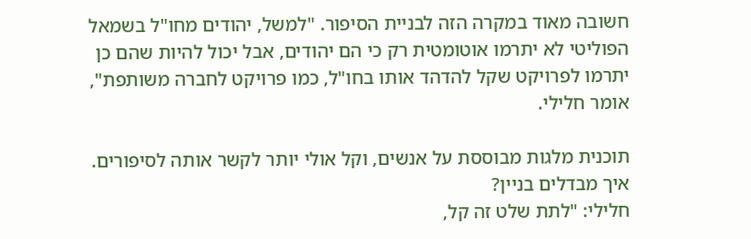חשובה מאוד במקרה הזה לבניית הסיפור. "למשל, יהודים מחו"ל בשמאל הפוליטי לא יתרמו אוטומטית רק כי הם יהודים, אבל יכול להיות שהם כן יתרמו לפרויקט שקל להדהד אותו בחו"ל, כמו פרויקט לחברה משותפת", אומר חלילי.

תוכנית מלגות מבוססת על אנשים, וקל אולי יותר לקשר אותה לסיפורים. איך מבדלים בניין?
חלילי: "לתת שלט זה קל,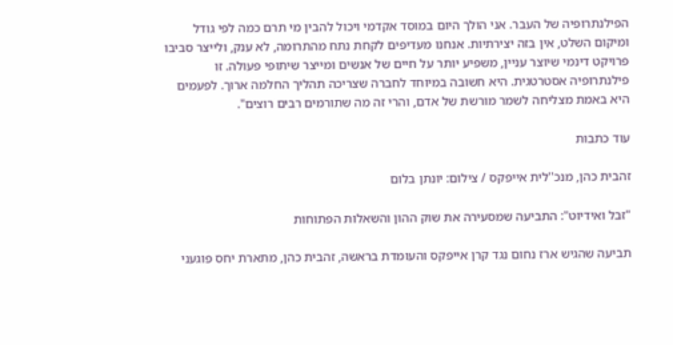הפילנתרופיה של העבר. אני הולך היום במוסד אקדמי ויכול להבין מי תרם כמה לפי גודל ומיקום השלט, אין בזה יצירתיות. אנחנו מעדיפים לקחת נתח מהתרומה, לא ענק, ולייצר סביבו פרויקט דינמי שיוצר עניין, משפיע יותר על חיים של אנשים ומייצר שיתופי פעולה. זו פילנתרופיה אסטרטגית. היא חשובה במיוחד לחברה שצריכה תהליך החלמה ארוך. לפעמים היא באמת מצליחה לשמר מורשת של אדם, והרי זה מה שתורמים רבים רוצים".

עוד כתבות

זהבית כהן, מנכ''לית אייפקס / צילום: יונתן בלום

"זבל ואידיוט": התביעה שמסעירה את שוק ההון והשאלות הפתוחות

תביעה שהגיש ארז נחום נגד קרן אייפקס והעומדת בראשה, זהבית כהן, מתארת יחס פוגעני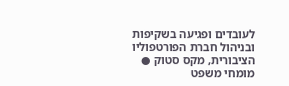לעובדים ופגיעה בשקיפות ובניהול חברת הפורטפוליו הציבורית, מקס סטוק ● מומחי משפט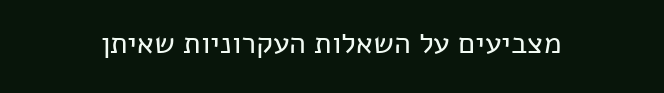מצביעים על השאלות העקרוניות שאיתן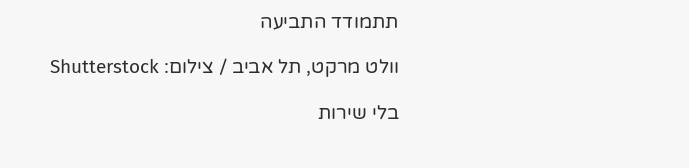תתמודד התביעה

וולט מרקט, תל אביב / צילום: Shutterstock

בלי שירות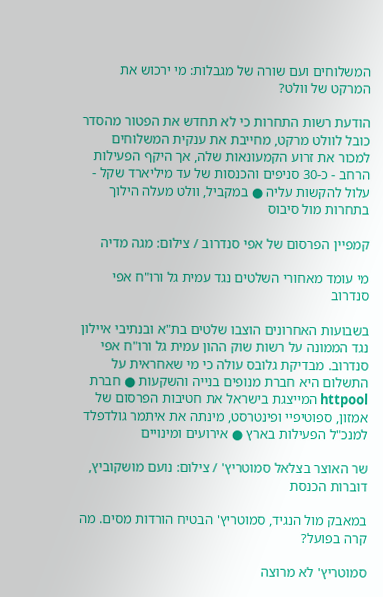המשלוחים ועם שורה של מגבלות: מי ירכוש את המרקט של וולט?

הודעת רשות התחרות כי לא תחדש את הפטור מהסדר כובל לוולט מרקט, מחייבת את ענקית המשלוחים למכור את זרוע הקמעונאות שלה, אך היקף הפעילות הרחב - כ-30 סניפים והכנסות של עד מיליארד שקל - עלול להקשות עליה ● במקביל, וולט מעלה הילוך בתחרות מול סיבוס

קמפיין הפרסום של אפי סנדרוב / צילום: מגה מדיה

מי עומד מאחורי השלטים נגד עמית גל ורו"ח אפי סנדרוב

בשבועות האחרונים הוצבו שלטים בת"א ובנתיבי איילון נגד הממונה על רשות שוק ההון עמית גל ורו"ח אפי סנדרוב. מבדיקת גלובס עולה כי מי שאחראית על התשלום היא חברת מנופים בנייה והשקעות ● חברת httpool המייצגת בישראל את חטיבות הפרסום של אמזון, ספוטיפיי ופינטרסט, מינתה את איתמר גולדפלד למנכ"ל הפעילות בארץ ● אירועים ומינויים

שר האוצר בצלאל סמוטריץ' / צילום: נועם מושקוביץ, דוברות הכנסת

במאבק מול הנגיד, סמוטריץ' הבטיח הורדות מסים. מה קרה בפועל?

סמוטריץ' לא מרוצה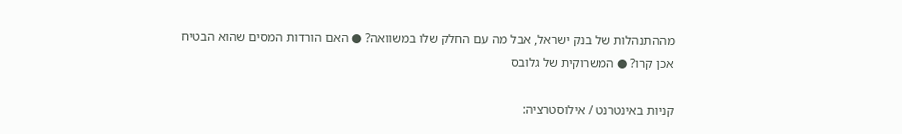מההתנהלות של בנק ישראל, אבל מה עם החלק שלו במשוואה? ● האם הורדות המסים שהוא הבטיח אכן קרו? ● המשרוקית של גלובס

קניות באינטרנט / אילוסטרציה: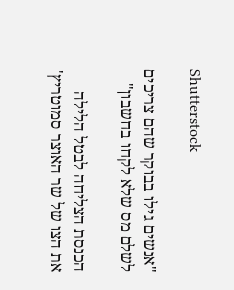Shutterstock

"אנשים גילו בבוקר שהם צריכים לשלם מס שלא לקחו בחשבון"

הכנסת הצליחה לבטל הלילה את הצו של שר האוצר סמוטריץ'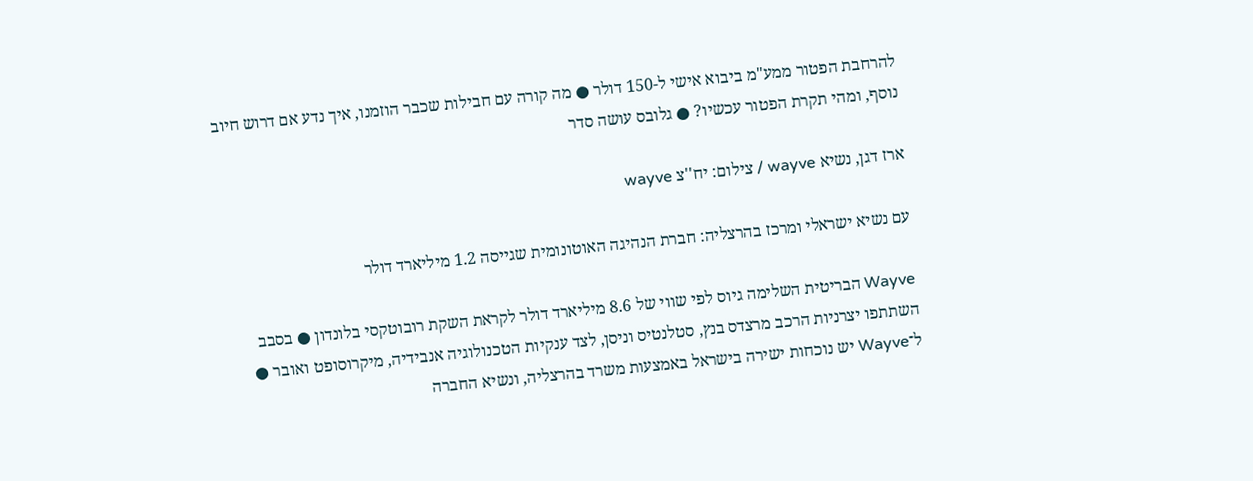להרחבת הפטור ממע"מ ביבוא אישי ל-150 דולר ● מה קורה עם חבילות שכבר הוזמנו, איך נדע אם דרוש חיוב נוסף, ומהי תקרת הפטור עכשיו? ● גלובס עושה סדר

ארז דגן, נשיא wayve / צילום: יח''צ wayve

עם נשיא ישראלי ומרכז בהרצליה: חברת הנהיגה האוטונומית שגייסה 1.2 מיליארד דולר

Wayve הבריטית השלימה גיוס לפי שווי של 8.6 מיליארד דולר לקראת השקת רובוטקסי בלונדון ● בסבב השתתפו יצרניות הרכב מרצדס בנץ, סטלנטיס וניסן, לצד ענקיות הטכנולוגיה אנבידיה, מיקרוסופט ואובר ● ל־Wayve יש נוכחות ישירה בישראל באמצעות משרד בהרצליה, ונשיא החברה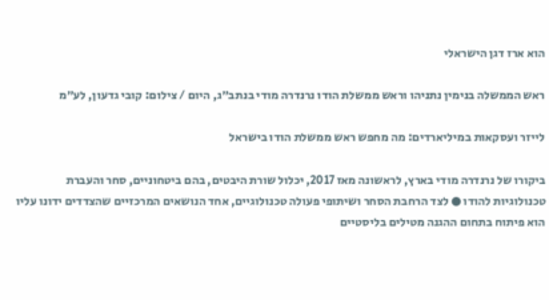הוא ארז דגן הישראלי

ראש הממשלה בנימין נתניהו וראש ממשלת הודו נרנדרה מודי בנתב״ג, היום / צילום: קובי גדעון, לע״מ

לייזר ועסקאות במיליארדים: מה מחפש ראש ממשלת הודו בישראל

ביקורו של נרנדרה מודי בארץ, לראשונה מאז 2017, יכלול שורת היבטים, בהם ביטחוניים, סחר והעברת טכנולוגיות להודו ● לצד הרחבת הסחר ושיתופי פעולה טכנולוגיים, אחד הנושאים המרכזיים שהצדדים ידונו עליו הוא פיתוח בתחום ההגנה מטילים בליסטיים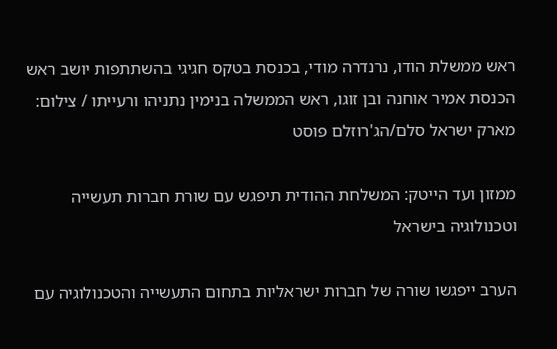ראש ממשלת הודו, נרנדרה מודי, בכנסת בטקס חגיגי בהשתתפות יושב ראש הכנסת אמיר אוחנה ובן זוגו, ראש הממשלה בנימין נתניהו ורעייתו / צילום: מארק ישראל סלם/הג'רוזלם פוסט

ממזון ועד הייטק: המשלחת ההודית תיפגש עם שורת חברות תעשייה וטכנולוגיה בישראל

הערב ייפגשו שורה של חברות ישראליות בתחום התעשייה והטכנולוגיה עם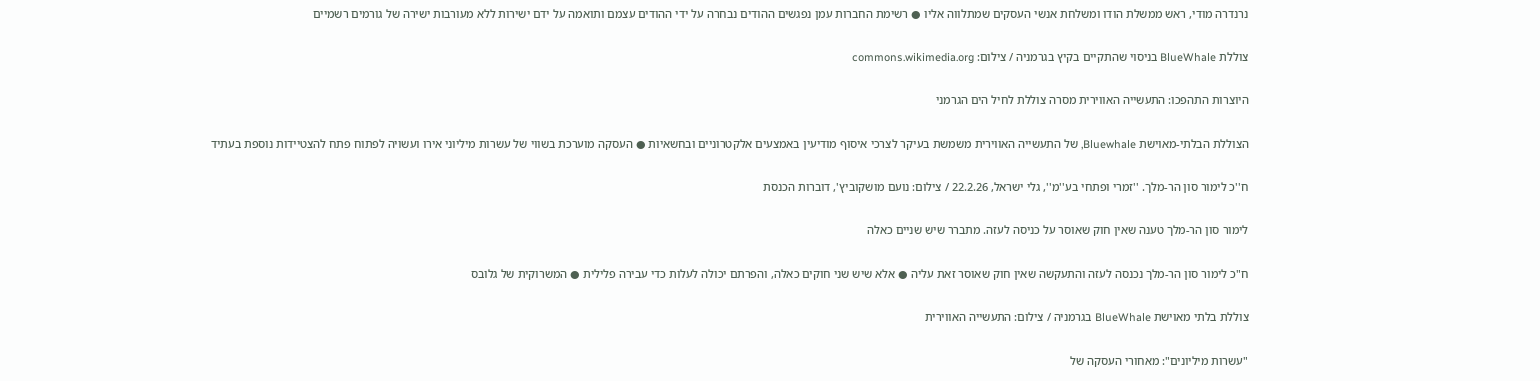נרנדרה מודי, ראש ממשלת הודו ומשלחת אנשי העסקים שמתלווה אליו ● רשימת החברות עמן נפגשים ההודים נבחרה על ידי ההודים עצמם ותואמה על ידם ישירות ללא מעורבות ישירה של גורמים רשמיים

צוללת BlueWhale בניסוי שהתקיים בקיץ בגרמניה / צילום: commons.wikimedia.org

היוצרות התהפכו: התעשייה האווירית מסרה צוללת לחיל הים הגרמני

הצוללת הבלתי-מאוישת Bluewhale, של התעשייה האווירית משמשת בעיקר לצרכי איסוף מודיעין באמצעים אלקטרוניים ובחשאיות ● העסקה מוערכת בשווי של עשרות מיליוני אירו ועשויה לפתוח פתח להצטיידות נוספת בעתיד

ח''כ לימור סון הר-מלך. ''זמרי ופתחי בע''מ'', גלי ישראל, 22.2.26 / צילום: נועם מושקוביץ', דוברות הכנסת

לימור סון הר-מלך טענה שאין חוק שאוסר על כניסה לעזה. מתברר שיש שניים כאלה

ח"כ לימור סון הר-מלך נכנסה לעזה והתעקשה שאין חוק שאוסר זאת עליה ● אלא שיש שני חוקים כאלה, והפרתם יכולה לעלות כדי עבירה פלילית ● המשרוקית של גלובס

צוללת בלתי מאוישת BlueWhale בגרמניה / צילום: התעשייה האווירית

"עשרות מיליונים": מאחורי העסקה של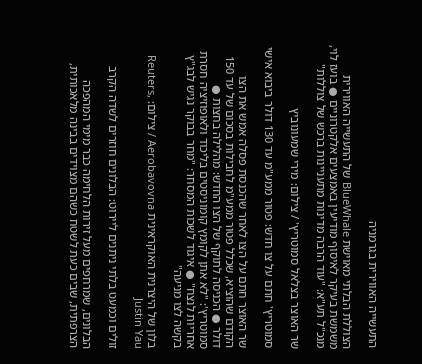התעשייה האווירית בגרמניה

הצוללת הבלתי מאוישת BlueWhale של התעשייה האווירית משמשת בעיקר לאיסוף מודיעין באמצעים אלקטרוניים ● בועז לוי, מנכ"ל תע"א: "עוד הרבה מדינות מתעניינות ברכש של צוללות"

שר האוצר בצלאל סמוטריץ' / צילום: מירי שמעונוביץ

סמוטריץ' חתם על צו חדש: פטור ממע"מ עד 130 דולר ביבוא אישי

שר האוצר חתם על הצו לאחר שהכנסת פסלה אמש את הצו הקודם שהוציא, שכלל פטור ממע"מ לחבילות בסכום של עד 150 דולר ● הכניסה לתוקף של הצו החדש: מהלילה בחצות ● סמוטריץ': "לא אתן לקומץ קומוניסטים בליכוד ולאופוזיציה חסרת אחריות לנצח" ● איגוד לשכות המסחר: "מחר בבוקר נגיש לבג"ץ בקשה לצו מניעה"

בלון של היצרנית האוקראינית Aerobavovna / צילום: Reuters, Justin Yau

זולים וכמעט בלתי ניתנים ליירוט: הבלונים חוזרים לשדה הקרב

הבלונים, שמרחפים מעל זירות הלחימה כבר מימי המהפכה הצרפתית, שבים כעת לשטח כשהם מצוידים בבינה מלאכותית,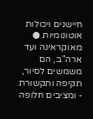חיישנים ויכולות אוטונומיות ● מאוקראינה ועד ארה"ב, הם משמשים לסיור, תקיפה ותקשורת - ומציבים חלופה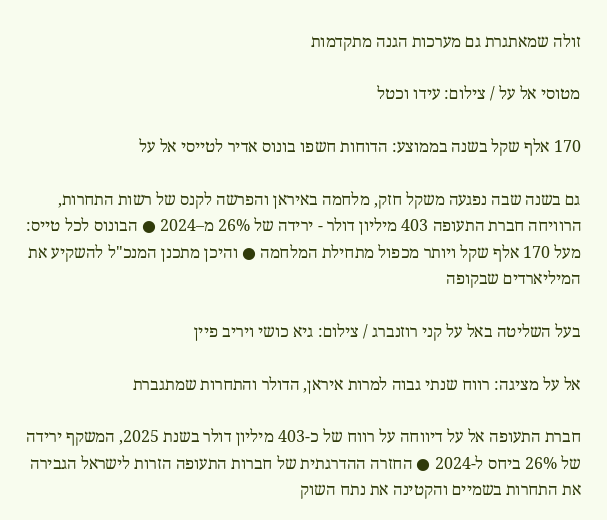זולה שמאתגרת גם מערכות הגנה מתקדמות

מטוסי אל על / צילום: עידו וכטל

170 אלף שקל בשנה בממוצע: הדוחות חשפו בונוס אדיר לטייסי אל על

גם בשנה שבה נפגעה משקל חזק, מלחמה באיראן והפרשה לקנס של רשות התחרות, הרוויחה חברת התעופה 403 מיליון דולר - ירידה של 26% מ–2024 ● הבונוס לכל טייס: מעל 170 אלף שקל ויותר מכפול מתחילת המלחמה ● והיכן מתכנן המנכ"ל להשקיע את המיליארדים שבקופה

בעל השליטה באל על קני רוזנברג / צילום: גיא כושי ויריב פיין

אל על מציגה: רווח שנתי גבוה למרות איראן, הדולר והתחרות שמתגברת

חברת התעופה אל על דיווחה על רווח של כ-403 מיליון דולר בשנת 2025, המשקף ירידה של 26% ביחס ל-2024 ● החזרה ההדרגתית של חברות התעופה הזרות לישראל הגבירה את התחרות בשמיים והקטינה את נתח השוק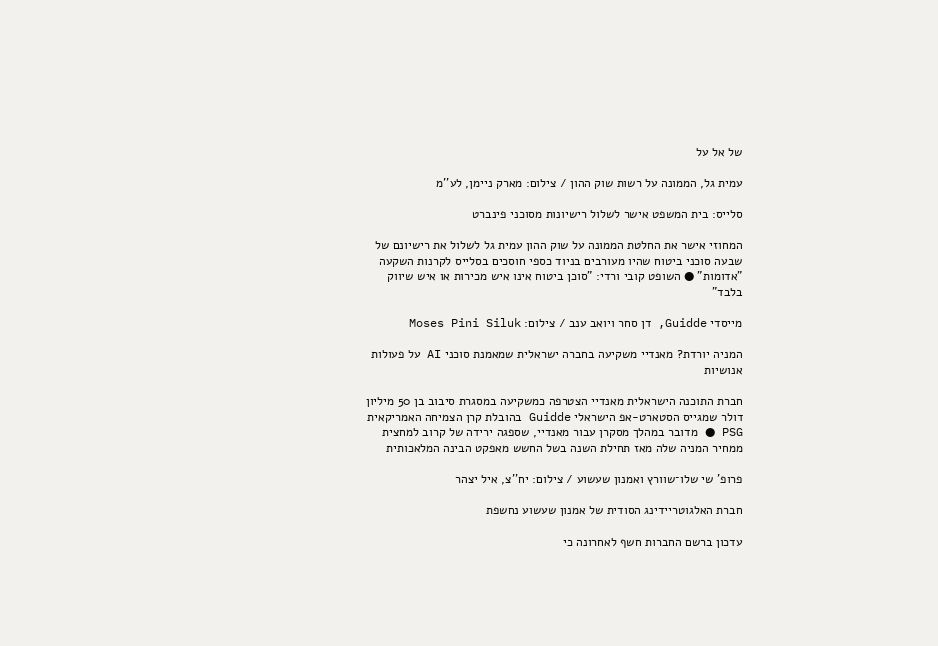של אל על

עמית גל, הממונה על רשות שוק ההון / צילום: מארק ניימן, לע''מ

סלייס: בית המשפט אישר לשלול רישיונות מסוכני פינברט

המחוזי אישר את החלטת הממונה על שוק ההון עמית גל לשלול את רישיונם של שבעה סוכני ביטוח שהיו מעורבים בניוד כספי חוסכים בסלייס לקרנות השקעה "אדומות" ● השופט קובי ורדי: "סוכן ביטוח אינו איש מכירות או איש שיווק בלבד"

מייסדי Guidde, דן סחר ויואב ענב / צילום: Moses Pini Siluk

המניה יורדת? מאנדיי משקיעה בחברה ישראלית שמאמנת סוכני AI על פעולות אנושיות

חברת התוכנה הישראלית מאנדיי הצטרפה כמשקיעה במסגרת סיבוב בן 50 מיליון דולר שמגייס הסטארט-אפ הישראלי Guidde בהובלת קרן הצמיחה האמריקאית PSG ● מדובר במהלך מסקרן עבור מאנדיי, שספגה ירידה של קרוב למחצית ממחיר המניה שלה מאז תחילת השנה בשל החשש מאפקט הבינה המלאכותית

פרופ' שי שלו־שוורץ ואמנון שעשוע / צילום: יח''צ, איל יצהר

חברת האלגוטריידינג הסודית של אמנון שעשוע נחשפת

עדכון ברשם החברות חשף לאחרונה כי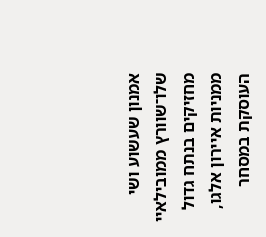אמנון שעשוע ושי שלו־שוורץ ממובילאיי מחזיקים בנתח גדול ממניות איירון אלגו, העוסקת במסחר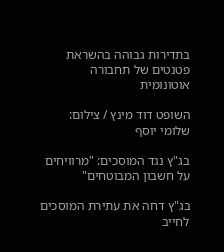בתדירות גבוהה בהשראת פטנטים של תחבורה אוטונומית

השופט דוד מינץ / צילום: שלומי יוסף

בג"ץ נגד המוסכים: "מרוויחים על חשבון המבוטחים"

בג"ץ דחה את עתירת המוסכים לחייב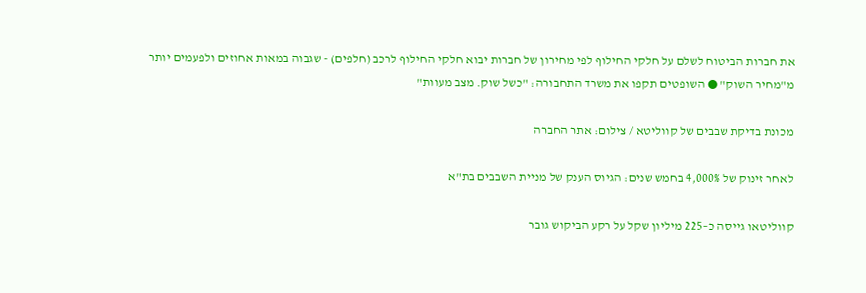את חברות הביטוח לשלם על חלקי החילוף לפי מחירון של חברות יבוא חלקי החילוף לרכב (חלפים) - שגבוה במאות אחוזים ולפעמים יותר מ"מחיר השוק" ● השופטים תקפו את משרד התחבורה: "כשל שוק. מצב מעוות"

מכונת בדיקת שבבים של קווליטא / צילום: אתר החברה

לאחר זינוק של 4,000% בחמש שנים: הגיוס הענק של מניית השבבים בת"א

קווליטאו גייסה כ–225 מיליון שקל על רקע הביקוש גובר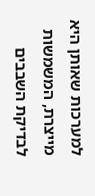למערכות שאותן היא מייצרת, המשמשות לבדיקת השבבים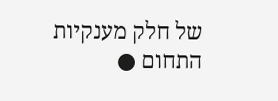של חלק מענקיות התחום ●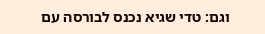וגם: טדי שגיא נכנס לבורסה עם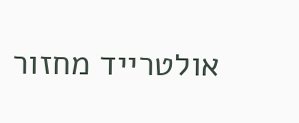אולטרייד מחזור